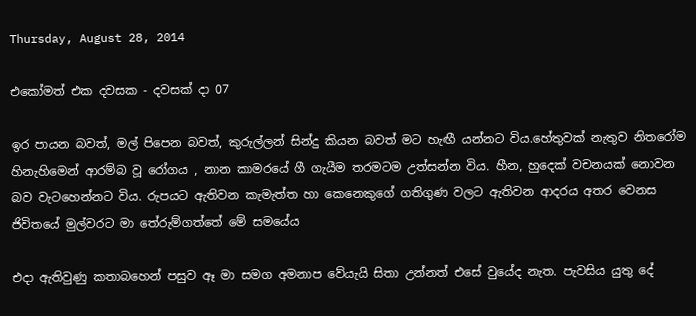Thursday, August 28, 2014

එකෝමත් එක දවසක - දවසක් දා 07

ඉර පායන බවත්, මල් පිපෙන බවත්, කුරුල්ලන් සින්දු කියන බවත් මට හැඟී යන්නට විය.හේතුවක් නැතුව නිතරෝම හිනැහිමෙන් ආරම්බ වූ රෝගය , නාන කාමරයේ ගී ගැයීම තරමටම උත්සන්න විය. හීන, හුදෙක් වචනයක් නොවන බව වැටහෙන්නට විය. රුපයට ඇතිවන කැමැත්ත හා කෙනෙකුගේ ගතිගුණ වලට ඇතිවන ආදරය අතර වෙනස ජිවිතයේ මුල්වරට මා තේරුම්ගත්තේ මේ සමයේය

එදා ඇතිවුණු කතාබහෙන් පසුව ඈ මා සමග අමනාප වේයැයි සිතා උන්නත් එසේ වුයේද නැත. පැවසිය යුතු දේ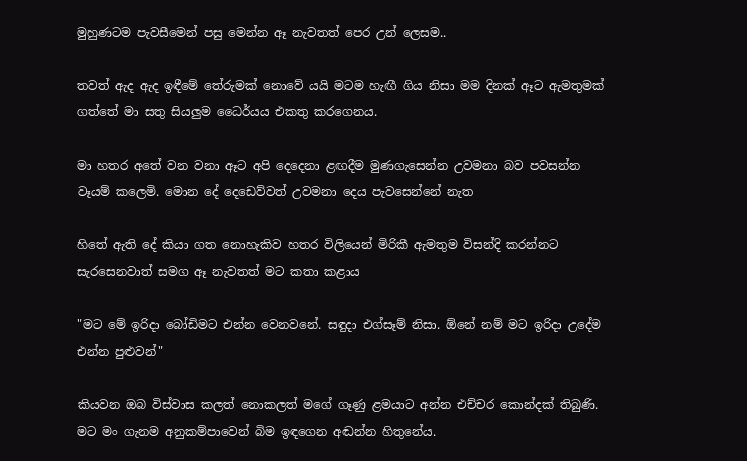මුහුණටම පැවසීමෙන් පසු මෙන්න ඈ නැවතත් පෙර උන් ලෙසම..

තවත් ඇද ඇද ඉඳීමේ තේරුමක් නොවේ යයි මටම හැඟී ගිය නිසා මම දිනක් ඈට ඇමතුමක් ගත්තේ මා සතු සියලුම ධෛර්යය එකතු කරගෙනය.

මා හතර අතේ වන වනා ඈට අපි දෙදෙනා ළඟදීම මුණගැසෙන්න උවමනා බව පවසන්න වෑයම් කලෙමි. මොන දේ දෙඩෙව්වත් උවමනා දෙය පැවසෙන්නේ නැත

හිතේ ඇති දේ කියා ගත නොහැකිව හතර විලියෙන් මිරිකී ඇමතුම විසන්දි කරන්නට සැරසෙනවාත් සමග ඈ නැවතත් මට කතා කළාය

"මට මේ ඉරිදා බෝඩිමට එන්න වෙනවනේ. සඳුදා එග්සෑම් නිසා. ඕනේ නම් මට ඉරිදා උදේම එන්න පුළුවන්"

කියවන ඔබ විස්වාස කලත් නොකලත් මගේ ගෑණු ළමයාට අන්න එච්චර කොන්දක් තිබුණි. මට මං ගැනම අනුකම්පාවෙන් බිම ඉඳගෙන අඬන්න හිතුනේය.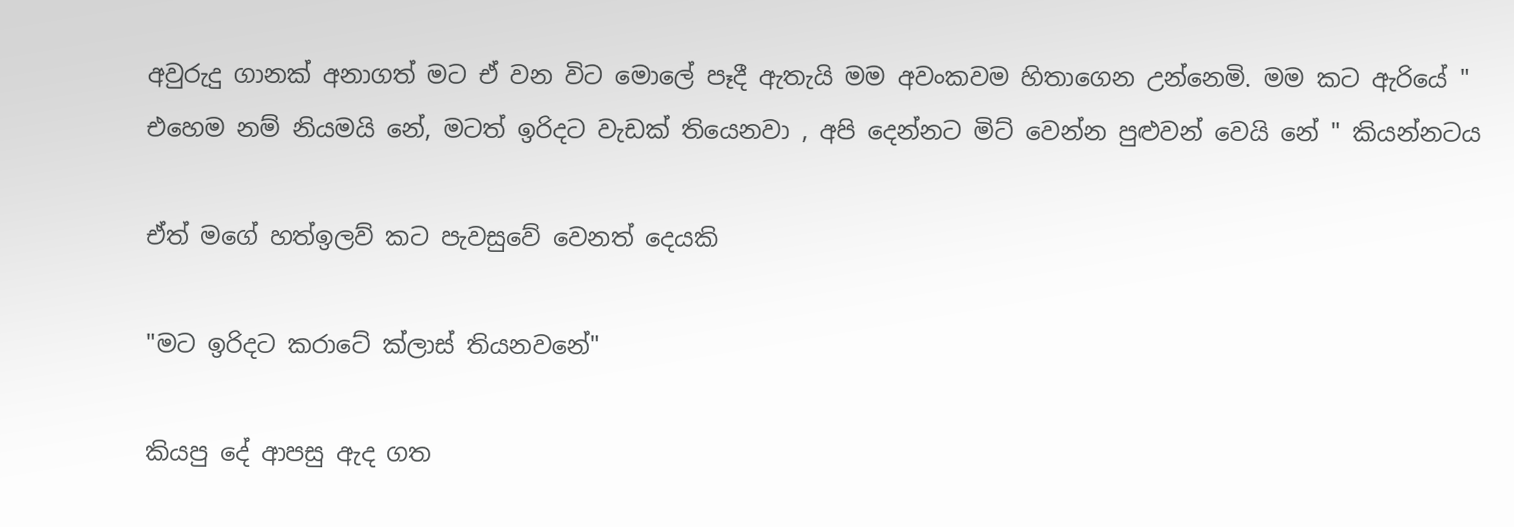අවුරුදු ගානක් අනාගත් මට ඒ වන විට මොලේ පෑදී ඇතැයි මම අවංකවම හිතාගෙන උන්නෙමි. මම කට ඇරියේ " එහෙම නම් නියමයි නේ, මටත් ඉරිදට වැඩක් තියෙනවා , අපි දෙන්නට මිට් වෙන්න පුළුවන් වෙයි නේ " කියන්නටය

ඒත් මගේ හත්ඉලව් කට පැවසුවේ වෙනත් දෙයකි

"මට ඉරිදට කරාටේ ක්ලාස් තියනවනේ"

කියපු දේ ආපසු ඇද ගත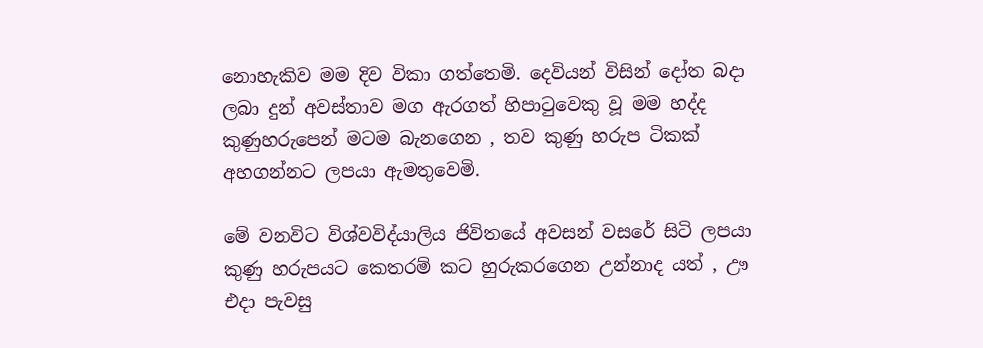නොහැකිව මම දිව විකා ගත්තෙමි. දෙවියන් විසින් දෝත බදා ලබා දුන් අවස්තාව මග ඇරගත් හිපාටුවෙකු වූ මම හද්ද කුණුහරුපෙන් මටම බැනගෙන , තව කුණු හරුප ටිකක් අහගන්නට ලපයා ඇමතුවෙමි.

මේ වනවිට විශ්වවිද්යාලිය ජිවිතයේ අවසන් වසරේ සිටි ලපයා කුණු හරුපයට කෙතරම් කට හුරුකරගෙන උන්නාද යත් , ඌ එදා පැවසු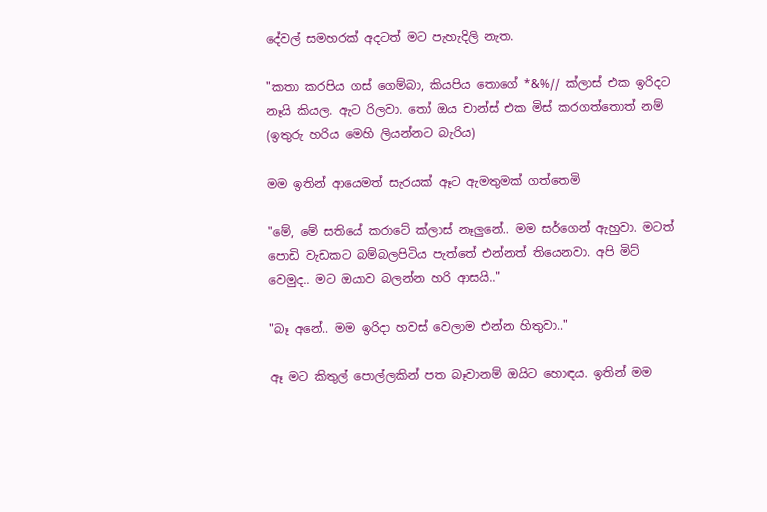දේවල් සමහරක් අදටත් මට පැහැදිලි නැත.

"කතා කරපිය ගස් ගෙම්බා, කියපිය තොගේ *&%// ක්ලාස් එක ඉරිදට නෑයි කියල. ඇට රිලවා. තෝ ඔය චාන්ස් එක මිස් කරගත්තොත් නම් (ඉතුරු හරිය මෙහි ලියන්නට බැරිය)

මම ඉතින් ආයෙමත් සැරයක් ඈට ඇමතුමක් ගත්තෙමි

"මේ, මේ සතියේ කරාටේ ක්ලාස් නෑලුනේ.. මම සර්ගෙන් ඇහුවා. මටත් පොඩි වැඩකට බම්බලපිටිය පැත්තේ එන්නත් තියෙනවා. අපි මිට් වෙමුද.. මට ඔයාව බලන්න හරි ආසයි.."

"බෑ අනේ.. මම ඉරිදා හවස් වෙලාම එන්න හිතුවා.."

ඈ මට කිතුල් පොල්ලකින් පත බෑවානම් ඔයිට හොඳය. ඉතින් මම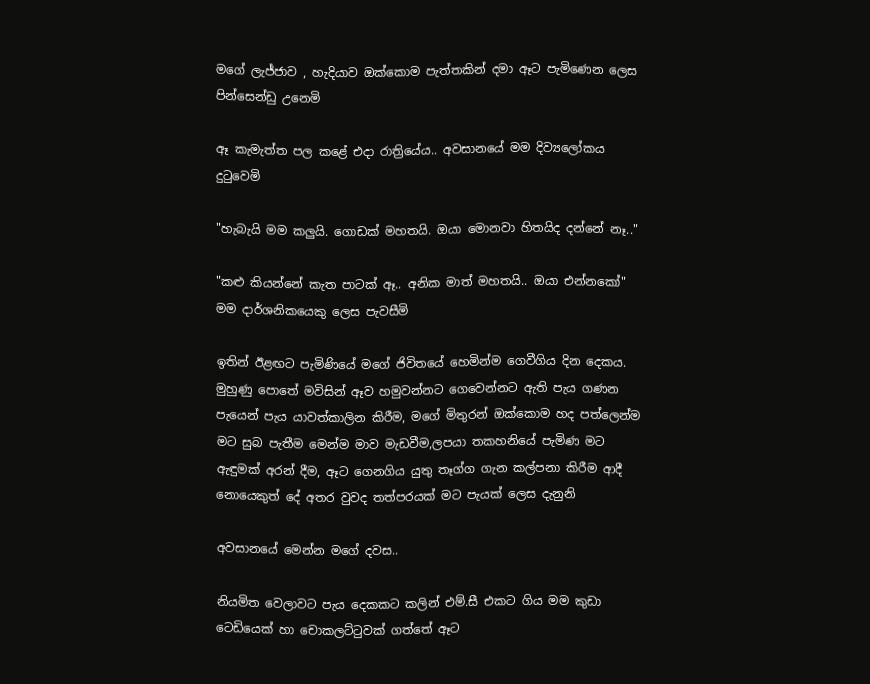මගේ ලැජ්ජාව , හැදියාව ඔක්කොම පැත්තකින් දමා ඈට පැමිණෙන ලෙස පින්සෙන්ඩු උනෙමි

ඈ කැමැත්ත පල කළේ එදා රාත්‍රියේය.. අවසානයේ මම දිව්‍යලෝකය දුටුවෙමි

"හැබැයි මම කලුයි. ගොඩක් මහතයි. ඔයා මොනවා හිතයිද දන්නේ නෑ.."

"කළු කියන්නේ කැත පාටක් ඈ.. අනික මාත් මහතයි.. ඔයා එන්නකෝ" මම දාර්ශනිකයෙකු ලෙස පැවසීමි

ඉතින් ඊළඟට පැමිණියේ මගේ ජිවිතයේ හෙමින්ම ගෙවීගිය දින දෙකය. මුහුණු පොතේ මවිසින් ඈව හමුවන්නට ගෙවෙන්නට ඇති පැය ගණන පැයෙන් පැය යාවත්කාලින කිරීම, මගේ මිතුරන් ඔක්කොම හද පත්ලෙන්ම මට සුබ පැතීම මෙන්ම මාව මැඩවීම,ලපයා තකහනියේ පැමිණ මට ඇඳුමක් අරන් දීම, ඈට ගෙනගිය යුතු තෑග්ග ගැන කල්පනා කිරීම ආදී නොයෙකුත් දේ අතර වුවද තත්පරයක් මට පැයක් ලෙස දැනුනි

අවසානයේ මෙන්න මගේ දවස..

නියමිත වෙලාවට පැය දෙකකට කලින් එම්.සී එකට ගිය මම කුඩා ටෙඩියෙක් හා චොකලට්ටුවක් ගත්තේ ඈට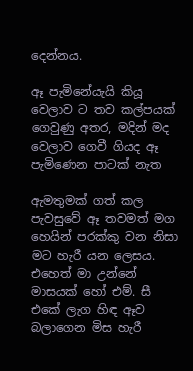දෙන්නය.

ඈ පැමිනේයැයි කියූ වෙලාව ට තව කල්පයක් ගෙවුණු අතර, මදින් මද වෙලාව ගෙවී ගියද ඈ පැමිණෙන පාටක් නැත

ඇමතුමක් ගත් කල පැවසුවේ ඈ තවමත් මග හෙයින් පරක්කු වන නිසා මට හැරී යන ලෙසය. එහෙත් මා උන්නේ මාසයක් හෝ එම්. සී එකේ ලැග හිඳ ඈව බලාගෙන මිස හැරී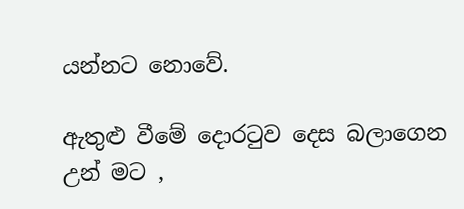යන්නට නොවේ.

ඇතුළු වීමේ දොරටුව දෙස බලාගෙන උන් මට ,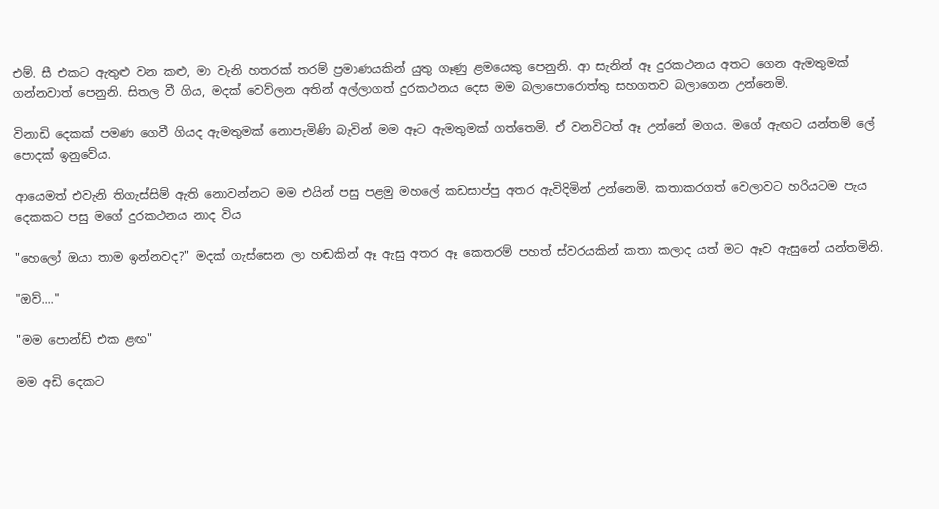එම්. සී එකට ඇතුළු වන කළු, මා වැනි හතරක් තරම් ප්‍රමාණයකින් යුතු ගෑණු ළමයෙකු පෙනුනි. ආ සැනින් ඈ දුරකථනය අතට ගෙන ඇමතුමක් ගන්නවාත් පෙනුනි. සිතල වී ගිය, මදක් වෙව්ලන අතින් අල්ලාගත් දුරකථනය දෙස මම බලාපොරොත්තු සහගතව බලාගෙන උන්නෙමි.

විනාඩි දෙකක් පමණ ගෙවී ගියද ඇමතුමක් නොපැමිණි බැවින් මම ඈට ඇමතුමක් ගත්තෙමි. ඒ වනවිටත් ඈ උන්නේ මගය. මගේ ඇඟට යන්තම් ලේ පොදක් ඉනුවේය.

ආයෙමත් එවැනි තිගැස්සිම් ඇති නොවන්නට මම එයින් පසු පළමු මහලේ කඩසාප්පු අතර ඇවිදිමින් උන්නෙමි. කතාකරගත් වෙලාවට හරියටම පැය දෙකකට පසු මගේ දුරකථනය නාද විය

"හෙලෝ ඔයා තාම ඉන්නවද?" මදක් ගැස්සෙන ලා හඬකින් ඈ ඇසු අතර ඈ කෙතරම් පහත් ස්වරයකින් කතා කලාද යත් මට ඈව ඇසුනේ යන්තමිනි.

"ඔව්...."

"මම පොන්ඩ් එක ළඟ"

මම අඩි දෙකට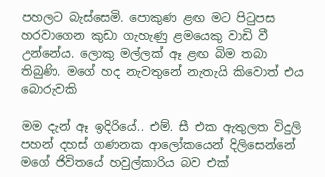පහලට බැස්සෙමි. පොකුණ ළඟ මට පිටුපස හරවාගෙන කුඩා ගැහැණු ළමයෙකු වාඩි වී උන්නේය. ලොකු මල්ලක් ඈ ළඟ බිම තබා තිබුණි. මගේ හද නැවතුනේ නැතැයි කිවොත් එය බොරුවකි

මම දැන් ඈ ඉදිරියේ.. එම්. සී එක ඇතුලත විදුලි පහන් දහස් ගණනක ආලෝකයෙන් දිලිසෙන්නේ මගේ ජිවිතයේ හවුල්කාරිය බව එක්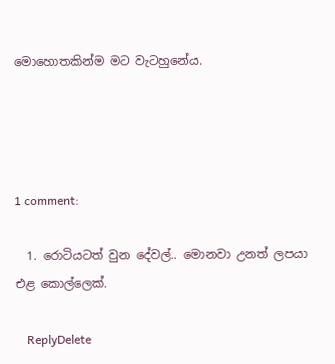මොහොතකින්ම මට වැටහුනේය.




1 comment:

  1. රොටියටත් වුන දේවල්.. මොනවා උනත් ලපයා එළ කොල්ලෙක්.

    ReplyDelete